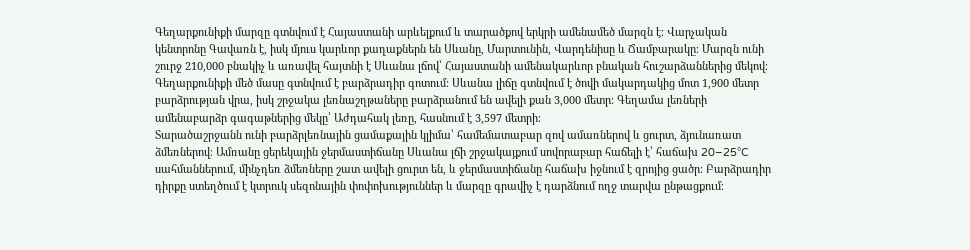Գեղարքունիքի մարզը գտնվում է Հայաստանի արևելքում և տարածքով երկրի ամենամեծ մարզն է։ Վարչական կենտրոնը Գավառն է, իսկ մյուս կարևոր քաղաքներն են Սևանը, Մարտունին, Վարդենիսը և Ճամբարակը։ Մարզն ունի շուրջ 210,000 բնակիչ և առավել հայտնի է Սևանա լճով՝ Հայաստանի ամենակարևոր բնական հուշարձաններից մեկով։
Գեղարքունիքի մեծ մասը գտնվում է բարձրադիր գոտում։ Սևանա լիճը գտնվում է ծովի մակարդակից մոտ 1,900 մետր բարձրության վրա, իսկ շրջակա լեռնաշղթաները բարձրանում են ավելի քան 3,000 մետր։ Գեղամա լեռների ամենաբարձր գագաթներից մեկը՝ Աժդահակ լեռը, հասնում է 3,597 մետրի։
Տարածաշրջանն ունի բարձրլեռնային ցամաքային կլիմա՝ համեմատաբար զով ամառներով և ցուրտ, ձյունառատ ձմեռներով։ Ամռանը ցերեկային ջերմաստիճանը Սևանա լճի շրջակայքում սովորաբար հաճելի է՝ հաճախ 20–25°C սահմաններում, մինչդեռ ձմեռները շատ ավելի ցուրտ են, և ջերմաստիճանը հաճախ իջնում է զրոյից ցածր։ Բարձրադիր դիրքը ստեղծում է կտրուկ սեզոնային փոփոխություններ և մարզը գրավիչ է դարձնում ողջ տարվա ընթացքում։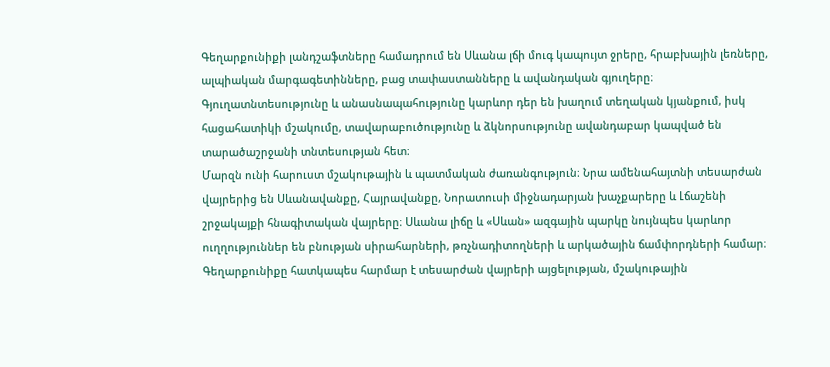Գեղարքունիքի լանդշաֆտները համադրում են Սևանա լճի մուգ կապույտ ջրերը, հրաբխային լեռները, ալպիական մարգագետինները, բաց տափաստանները և ավանդական գյուղերը։ Գյուղատնտեսությունը և անասնապահությունը կարևոր դեր են խաղում տեղական կյանքում, իսկ հացահատիկի մշակումը, տավարաբուծությունը և ձկնորսությունը ավանդաբար կապված են տարածաշրջանի տնտեսության հետ։
Մարզն ունի հարուստ մշակութային և պատմական ժառանգություն։ Նրա ամենահայտնի տեսարժան վայրերից են Սևանավանքը, Հայրավանքը, Նորատուսի միջնադարյան խաչքարերը և Լճաշենի շրջակայքի հնագիտական վայրերը։ Սևանա լիճը և «Սևան» ազգային պարկը նույնպես կարևոր ուղղություններ են բնության սիրահարների, թռչնադիտողների և արկածային ճամփորդների համար։
Գեղարքունիքը հատկապես հարմար է տեսարժան վայրերի այցելության, մշակութային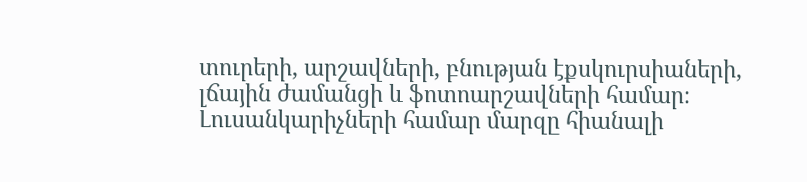տուրերի, արշավների, բնության էքսկուրսիաների, լճային ժամանցի և ֆոտոարշավների համար։ Լուսանկարիչների համար մարզը հիանալի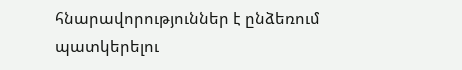հնարավորություններ է ընձեռում պատկերելու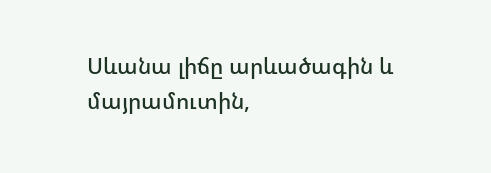Սևանա լիճը արևածագին և մայրամուտին,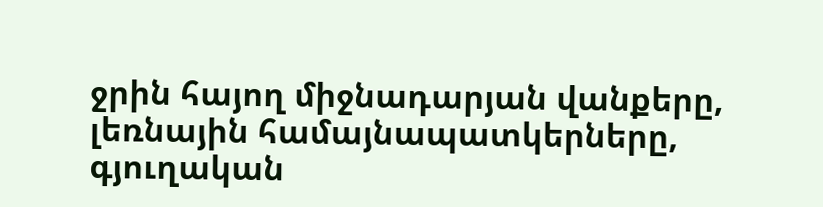ջրին հայող միջնադարյան վանքերը, լեռնային համայնապատկերները, գյուղական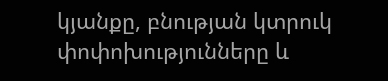կյանքը, բնության կտրուկ փոփոխությունները և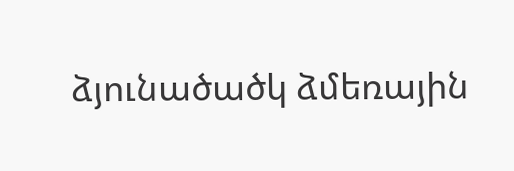ձյունածածկ ձմեռային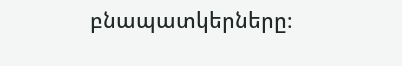բնապատկերները։